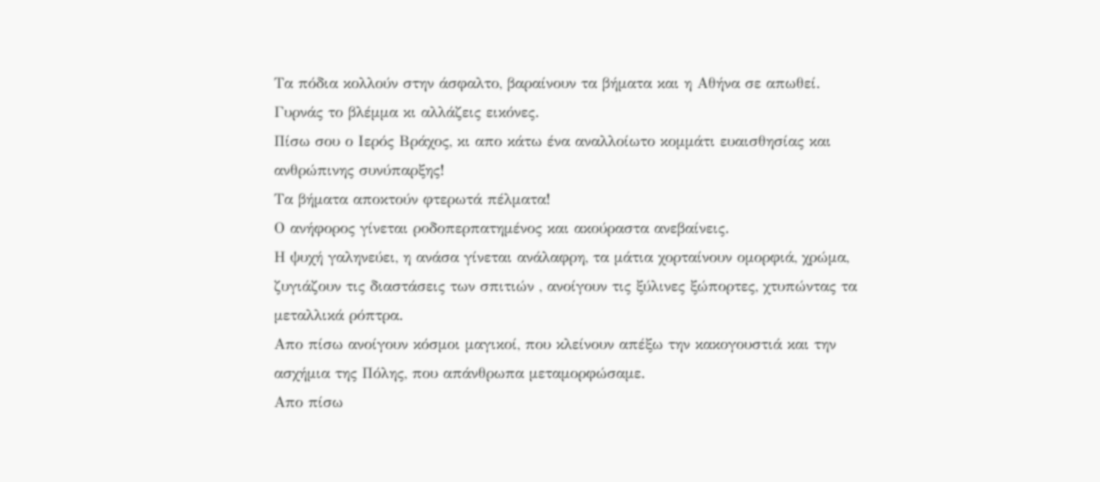Τα πόδια κολλούν στην άσφαλτο, βαραίνουν τα βήματα και η Αθήνα σε απωθεί.
Γυρνάς το βλέμμα κι αλλάζεις εικόνες.
Πίσω σου ο Ιερός Βράχος, κι απο κάτω ένα αναλλοίωτο κομμάτι ευαισθησίας και ανθρώπινης συνύπαρξης!
Τα βήματα αποκτούν φτερωτά πέλματα!
Ο ανήφορος γίνεται ροδοπερπατημένος και ακούραστα ανεβαίνεις.
Η ψυχή γαληνεύει, η ανάσα γίνεται ανάλαφρη, τα μάτια χορταίνουν ομορφιά, χρώμα, ζυγιάζουν τις διαστάσεις των σπιτιών , ανοίγουν τις ξύλινες ξώπορτες, χτυπώντας τα μεταλλικά ρόπτρα.
Απο πίσω ανοίγουν κόσμοι μαγικοί, που κλείνουν απέξω την κακογουστιά και την ασχήμια της Πόλης, που απάνθρωπα μεταμορφώσαμε.
Απο πίσω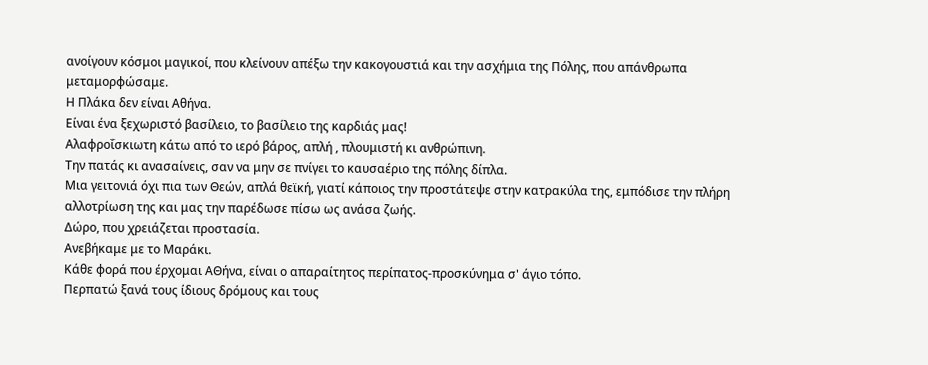ανοίγουν κόσμοι μαγικοί, που κλείνουν απέξω την κακογουστιά και την ασχήμια της Πόλης, που απάνθρωπα μεταμορφώσαμε.
Η Πλάκα δεν είναι Αθήνα.
Είναι ένα ξεχωριστό βασίλειο, το βασίλειο της καρδιάς μας!
Αλαφροΐσκιωτη κάτω από το ιερό βάρος, απλή , πλουμιστή κι ανθρώπινη.
Την πατάς κι ανασαίνεις, σαν να μην σε πνίγει το καυσαέριο της πόλης δίπλα.
Μια γειτονιά όχι πια των Θεών, απλά θεϊκή, γιατί κάποιος την προστάτεψε στην κατρακύλα της, εμπόδισε την πλήρη αλλοτρίωση της και μας την παρέδωσε πίσω ως ανάσα ζωής.
Δώρο, που χρειάζεται προστασία.
Ανεβήκαμε με το Μαράκι.
Κάθε φορά που έρχομαι ΑΘήνα, είναι ο απαραίτητος περίπατος-προσκύνημα σ' άγιο τόπο.
Περπατώ ξανά τους ίδιους δρόμους και τους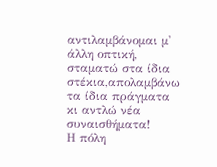αντιλαμβάνομαι μ' άλλη οπτική, σταματώ στα ίδια στέκια,απολαμβάνω τα ίδια πράγματα κι αντλώ νέα συναισθήματα!
Η πόλη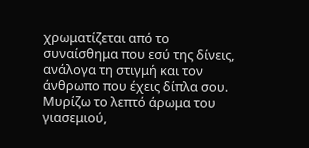χρωματίζεται από το συναίσθημα που εσύ της δίνεις, ανάλογα τη στιγμή και τον άνθρωπο που έχεις δίπλα σου.
Μυρίζω το λεπτό άρωμα του γιασεμιού,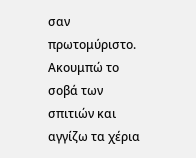σαν πρωτομύριστο.
Ακουμπώ το σοβά των σπιτιών και αγγίζω τα χέρια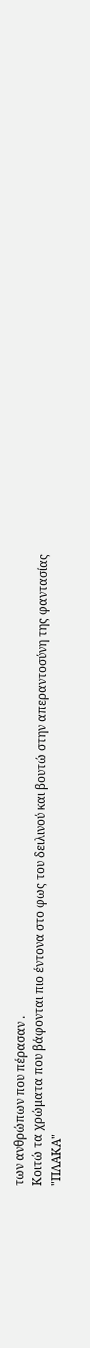των ανθρώπων που πέρασαν .
Κοιτώ τα χρώματα που βάφονται πιο έντονα στο φως του δειλινού και βουτώ στην απεραντοσύνη της φαντασίας
"ΠΛΑΚΑ"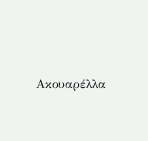Ακουαρέλλα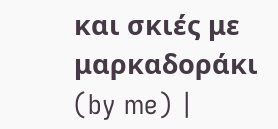και σκιές με μαρκαδοράκι (by me) |